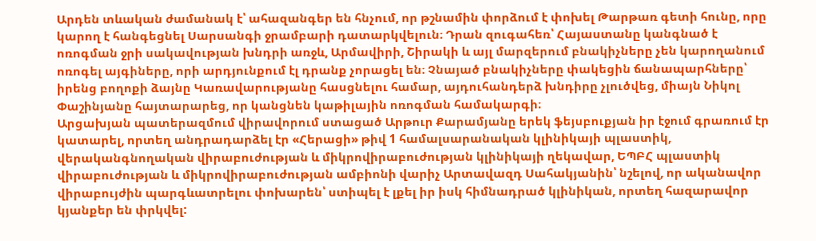Արդեն տևական ժամանակ է՝ ահազանգեր են հնչում, որ թշնամին փորձում է փոխել Թարթառ գետի հունը, որը կարող է հանգեցնել Սարսանգի ջրամբարի դատարկվելուն։ Դրան զուգահեռ՝ Հայաստանը կանգնած է ոռոգման ջրի սակավության խնդրի առջև, Արմավիրի, Շիրակի և այլ մարզերում բնակիչները չեն կարողանում ոռոգել այգիները, որի արդյունքում էլ դրանք չորացել են։ Չնայած բնակիչները փակեցին ճանապարհները՝ իրենց բողոքի ձայնը Կառավարությանը հասցնելու համար, այդուհանդերձ խնդիրը չլուծվեց, միայն Նիկոլ Փաշինյանը հայտարարեց, որ կանցնեն կաթիլային ոռոգման համակարգի։
Արցախյան պատերազմում վիրավորում ստացած Արթուր Քարամյանը երեկ ֆեյսբուքյան իր էջում գրառում էր կատարել, որտեղ անդրադարձել էր «Հերացի» թիվ 1 համալսարանական կլինիկայի պլաստիկ, վերականգնողական վիրաբուժության և միկրովիրաբուժության կլինիկայի ղեկավար, ԵՊԲՀ պլաստիկ վիրաբուժության և միկրովիրաբուժության ամբիոնի վարիչ Արտավազդ Սահակյանին՝ նշելով, որ ականավոր վիրաբույժին պարգևատրելու փոխարեն՝ ստիպել է լքել իր իսկ հիմնադրած կլինիկան, որտեղ հազարավոր կյանքեր են փրկվել: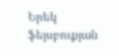Երեկ ֆեյսբուքյան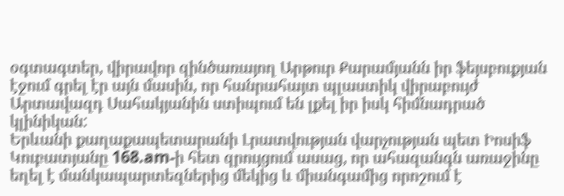օգտագտեր, վիրավոր զինծառայող Արթուր Քարամյանն իր ֆեյսբուքյան էջում գրել էր այն մասին, որ հանրահայտ պլաստիկ վիրաբույժ Արտավազդ Սահակյանին ստիպում են լքել իր իսկ հիմնադրած կլինիկան:
Երևանի քաղաքապետարանի Լրատվության վարչության պետ Իոսիֆ Կուբատյանը 168.am-ի հետ զրույցում ասաց, որ ահազանգն առաջինը եղել է մանկապարտեզներից մեկից և միանգամից որոշում է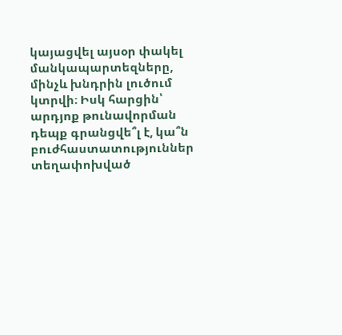կայացվել այսօր փակել մանկապարտեզները, մինչև խնդրին լուծում կտրվի։ Իսկ հարցին՝ արդյոք թունավորման դեպք գրանցվե՞լ է, կա՞ն բուժհաստատություններ տեղափոխված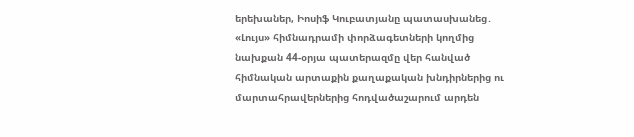երեխաներ, Իոսիֆ Կուբատյանը պատասխանեց․
«Լույս» հիմնադրամի փորձագետների կողմից նախքան 44-օրյա պատերազմը վեր հանված հիմնական արտաքին քաղաքական խնդիրներից ու մարտահրավերներից հոդվածաշարում արդեն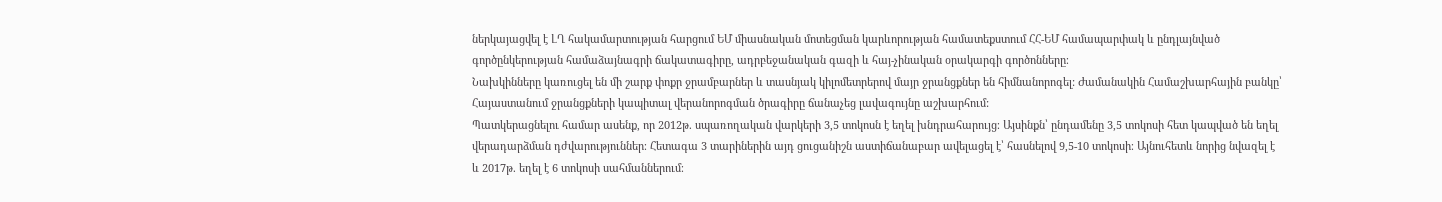ներկայացվել է ԼՂ հակամարտության հարցում ԵՄ միասնական մոտեցման կարևորության համատեքստում ՀՀ-ԵՄ համապարփակ և ընդլայնված գործընկերության համաձայնագրի ճակատագիրը, ադրբեջանական գազի և հայ-չինական օրակարգի գործոնները։
Նախկինները կառուցել են մի շարք փոքր ջրամբարներ և տասնյակ կիլոմետրերով մայր ջրանցքներ են հիմնանորոգել: Ժամանակին Համաշխարհային բանկը՝ Հայաստանում ջրանցքների կապիտալ վերանորոգման ծրագիրը ճանաչեց լավագույնը աշխարհում:
Պատկերացնելու համար ասենք, որ 2012թ. սպառողական վարկերի 3,5 տոկոսն է եղել խնդրահարույց։ Այսինքն՝ ընդամենը 3,5 տոկոսի հետ կապված են եղել վերադարձման դժվարություններ։ Հետագա 3 տարիներին այդ ցուցանիշն աստիճանաբար ավելացել է՝ հասնելով 9,5-10 տոկոսի։ Այնուհետև նորից նվազել է և 2017թ. եղել է 6 տոկոսի սահմաններում։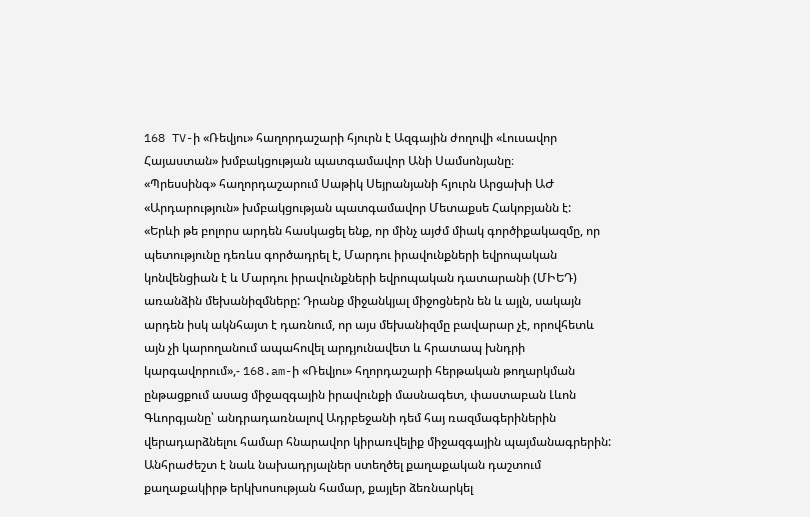168 TV-ի «Ռեվյու» հաղորդաշարի հյուրն է Ազգային ժողովի «Լուսավոր Հայաստան» խմբակցության պատգամավոր Անի Սամսոնյանը։
«Պրեսսինգ» հաղորդաշարում Սաթիկ Սեյրանյանի հյուրն Արցախի ԱԺ «Արդարություն» խմբակցության պատգամավոր Մետաքսե Հակոբյանն է:
«Երևի թե բոլորս արդեն հասկացել ենք, որ մինչ այժմ միակ գործիքակազմը, որ պետությունը դեռևս գործադրել է, Մարդու իրավունքների եվրոպական կոնվենցիան է և Մարդու իրավունքների եվրոպական դատարանի (ՄԻԵԴ) առանձին մեխանիզմները: Դրանք միջանկյալ միջոցներն են և այլն, սակայն արդեն իսկ ակնհայտ է դառնում, որ այս մեխանիզմը բավարար չէ, որովհետև այն չի կարողանում ապահովել արդյունավետ և հրատապ խնդրի կարգավորում»,- 168.am-ի «Ռեվյու» հղորդաշարի հերթական թողարկման ընթացքում ասաց միջազգային իրավունքի մասնագետ, փաստաբան Լևոն Գևորգյանը՝ անդրադառնալով Ադրբեջանի դեմ հայ ռազմագերիներին վերադարձնելու համար հնարավոր կիրառվելիք միջազգային պայմանագրերին:
Անհրաժեշտ է նաև նախադրյալներ ստեղծել քաղաքական դաշտում քաղաքակիրթ երկխոսության համար, քայլեր ձեռնարկել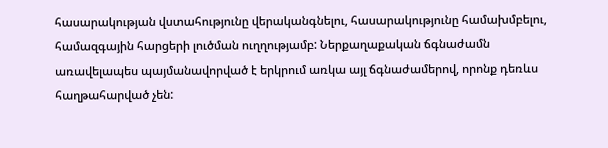հասարակության վստահությունը վերականգնելու, հասարակությունը համախմբելու, համազգային հարցերի լուծման ուղղությամբ: Ներքաղաքական ճգնաժամն առավելապես պայմանավորված է երկրում առկա այլ ճգնաժամերով, որոնք դեռևս հաղթահարված չեն: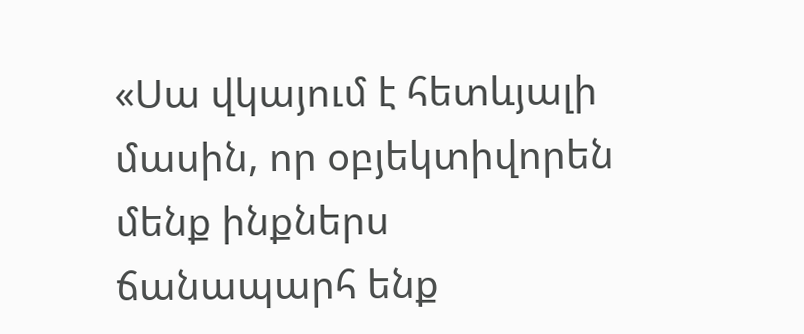«Սա վկայում է հետևյալի մասին, որ օբյեկտիվորեն մենք ինքներս ճանապարհ ենք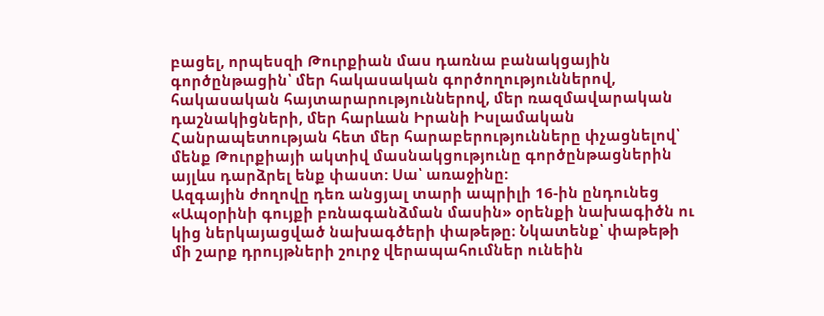բացել, որպեսզի Թուրքիան մաս դառնա բանակցային գործընթացին՝ մեր հակասական գործողություններով, հակասական հայտարարություններով, մեր ռազմավարական դաշնակիցների, մեր հարևան Իրանի Իսլամական Հանրապետության հետ մեր հարաբերությունները փչացնելով՝ մենք Թուրքիայի ակտիվ մասնակցությունը գործընթացներին այլևս դարձրել ենք փաստ: Սա՝ առաջինը:
Ազգային ժողովը դեռ անցյալ տարի ապրիլի 16-ին ընդունեց «Ապօրինի գույքի բռնագանձման մասին» օրենքի նախագիծն ու կից ներկայացված նախագծերի փաթեթը։ Նկատենք՝ փաթեթի մի շարք դրույթների շուրջ վերապահումներ ունեին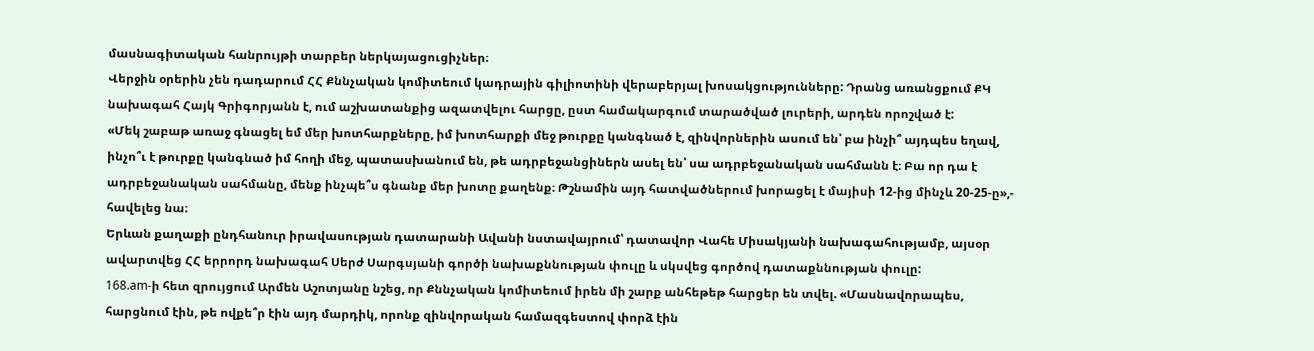մասնագիտական հանրույթի տարբեր ներկայացուցիչներ։
Վերջին օրերին չեն դադարում ՀՀ Քննչական կոմիտեում կադրային գիլիոտինի վերաբերյալ խոսակցությունները: Դրանց առանցքում ՔԿ նախագահ Հայկ Գրիգորյանն է, ում աշխատանքից ազատվելու հարցը, ըստ համակարգում տարածված լուրերի, արդեն որոշված է:
«Մեկ շաբաթ առաջ գնացել եմ մեր խոտհարքները, իմ խոտհարքի մեջ թուրքը կանգնած է, զինվորներին ասում են՝ բա ինչի՞ այդպես եղավ, ինչո՞ւ է թուրքը կանգնած իմ հողի մեջ, պատասխանում են, թե ադրբեջանցիներն ասել են՝ սա ադրբեջանական սահմանն է։ Բա որ դա է ադրբեջանական սահմանը, մենք ինչպե՞ս գնանք մեր խոտը քաղենք։ Թշնամին այդ հատվածներում խորացել է մայիսի 12-ից մինչև 20-25-ը»,- հավելեց նա։
Երևան քաղաքի ընդհանուր իրավասության դատարանի Ավանի նստավայրում՝ դատավոր Վահե Միսակյանի նախագահությամբ, այսօր ավարտվեց ՀՀ երրորդ նախագահ Սերժ Սարգսյանի գործի նախաքննության փուլը և սկսվեց գործով դատաքննության փուլը:
168.am-ի հետ զրույցում Արմեն Աշոտյանը նշեց, որ Քննչական կոմիտեում իրեն մի շարք անհեթեթ հարցեր են տվել. «Մասնավորապես, հարցնում էին, թե ովքե՞ր էին այդ մարդիկ, որոնք զինվորական համազգեստով փորձ էին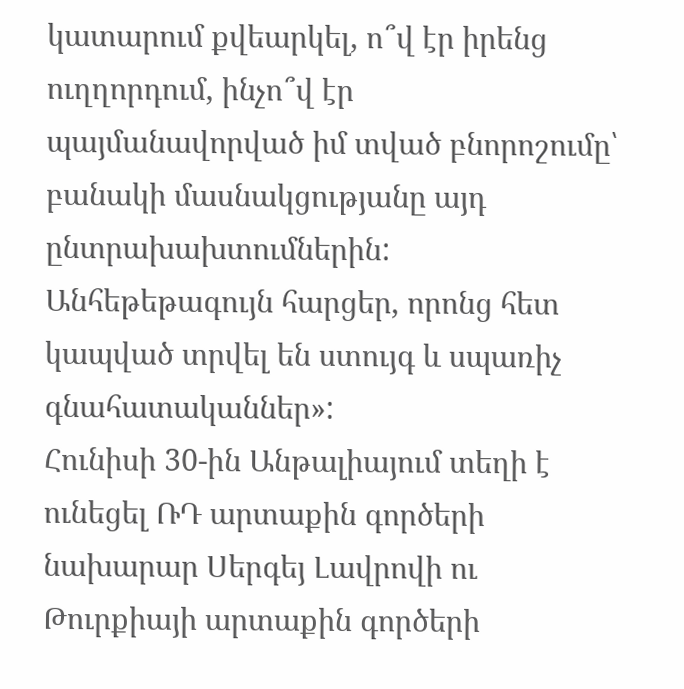կատարում քվեարկել, ո՞վ էր իրենց ուղղորդում, ինչո՞վ էր պայմանավորված իմ տված բնորոշումը՝ բանակի մասնակցությանը այդ ընտրախախտումներին: Անհեթեթագույն հարցեր, որոնց հետ կապված տրվել են ստույգ և սպառիչ գնահատականներ»:
Հունիսի 30-ին Անթալիայում տեղի է ունեցել ՌԴ արտաքին գործերի նախարար Սերգեյ Լավրովի ու Թուրքիայի արտաքին գործերի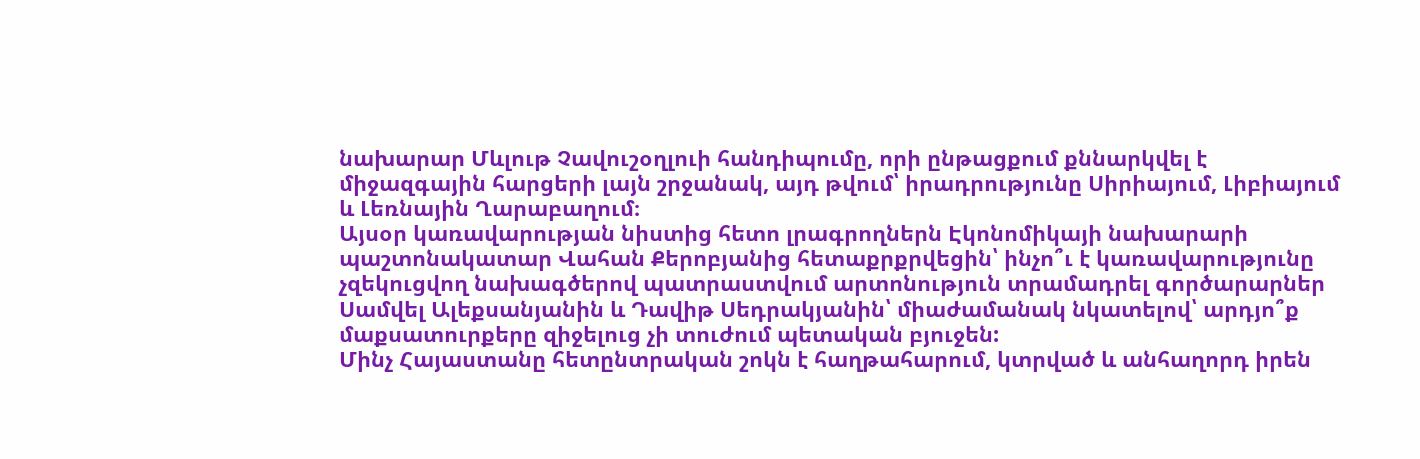նախարար Մևլութ Չավուշօղլուի հանդիպումը, որի ընթացքում քննարկվել է միջազգային հարցերի լայն շրջանակ, այդ թվում՝ իրադրությունը Սիրիայում, Լիբիայում և Լեռնային Ղարաբաղում։
Այսօր կառավարության նիստից հետո լրագրողներն Էկոնոմիկայի նախարարի պաշտոնակատար Վահան Քերոբյանից հետաքրքրվեցին՝ ինչո՞ւ է կառավարությունը չզեկուցվող նախագծերով պատրաստվում արտոնություն տրամադրել գործարարներ Սամվել Ալեքսանյանին և Դավիթ Սեդրակյանին՝ միաժամանակ նկատելով՝ արդյո՞ք մաքսատուրքերը զիջելուց չի տուժում պետական բյուջեն:
Մինչ Հայաստանը հետընտրական շոկն է հաղթահարում, կտրված և անհաղորդ իրեն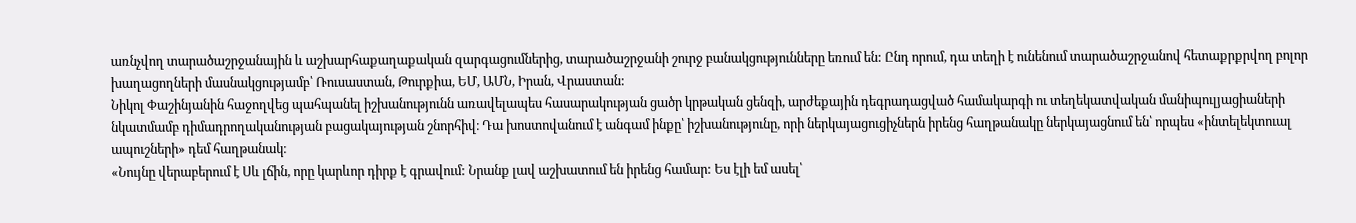առնչվող տարածաշրջանային և աշխարհաքաղաքական զարգացումներից, տարածաշրջանի շուրջ բանակցությունները եռում են: Ընդ որում, դա տեղի է ունենում տարածաշրջանով հետաքրքրվող բոլոր խաղացողների մասնակցությամբ՝ Ռուսաստան, Թուրքիա, ԵՄ, ԱՄՆ, Իրան, Վրաստան:
Նիկոլ Փաշինյանին հաջողվեց պահպանել իշխանությունն առավելապես հասարակության ցածր կրթական ցենզի, արժեքային դեգրադացված համակարգի ու տեղեկատվական մանիպուլյացիաների նկատմամբ դիմադրողականության բացակայության շնորհիվ։ Դա խոստովանում է անգամ ինքը՝ իշխանությունը, որի ներկայացուցիչներն իրենց հաղթանակը ներկայացնում են՝ որպես «ինտելեկտուալ ապուշների» դեմ հաղթանակ։
«Նույնը վերաբերում է Սև լճին, որը կարևոր դիրք է գրավում: Նրանք լավ աշխատում են իրենց համար: Ես էլի եմ ասել՝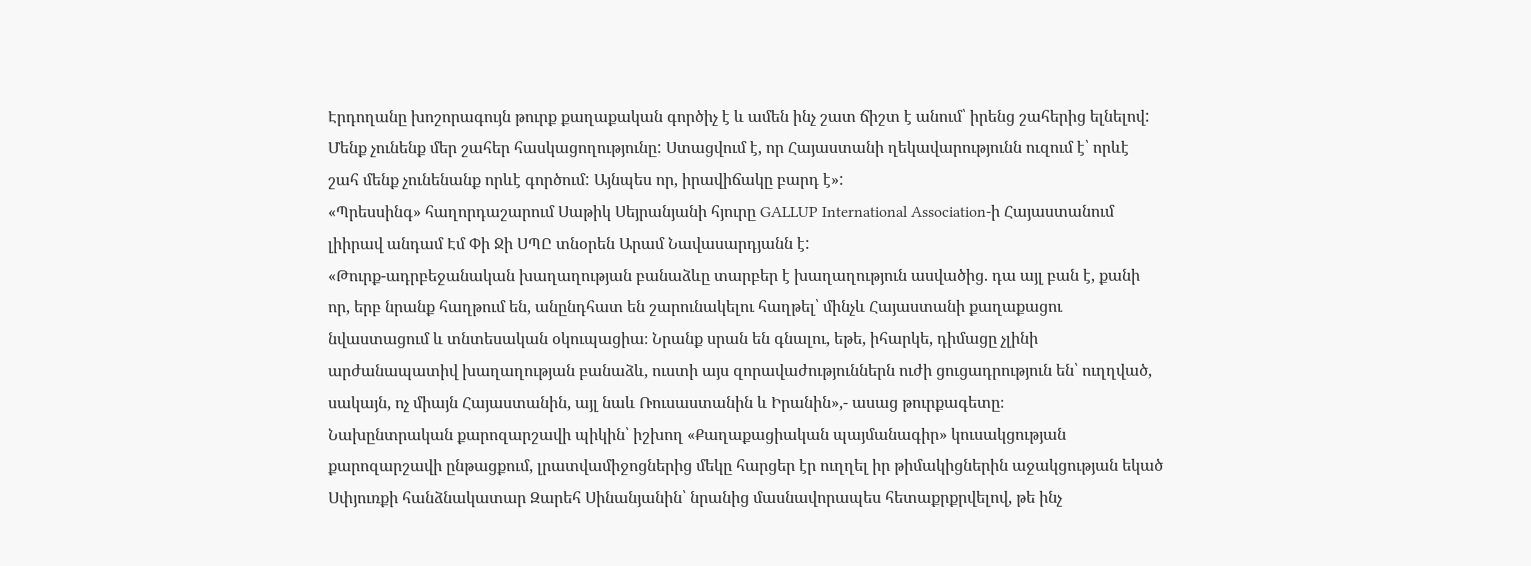Էրդողանը խոշորագույն թուրք քաղաքական գործիչ է և ամեն ինչ շատ ճիշտ է անում՝ իրենց շահերից ելնելով: Մենք չունենք մեր շահեր հասկացողությունը: Ստացվում է, որ Հայաստանի ղեկավարությունն ուզում է՝ որևէ շահ մենք չունենանք որևէ գործում: Այնպես որ, իրավիճակը բարդ է»:
«Պրեսսինգ» հաղորդաշարում Սաթիկ Սեյրանյանի հյուրը GALLUP International Association-ի Հայաստանում լիիրավ անդամ Էմ Փի Ջի ՍՊԸ տնօրեն Արամ Նավասարդյանն է:
«Թուրք-ադրբեջանական խաղաղության բանաձևը տարբեր է խաղաղություն ասվածից. դա այլ բան է, քանի որ, երբ նրանք հաղթում են, անընդհատ են շարունակելու հաղթել՝ մինչև Հայաստանի քաղաքացու նվաստացում և տնտեսական օկուպացիա։ Նրանք սրան են գնալու, եթե, իհարկե, դիմացը չլինի արժանապատիվ խաղաղության բանաձև, ուստի այս զորավաժություններն ուժի ցուցադրություն են՝ ուղղված, սակայն, ոչ միայն Հայաստանին, այլ նաև Ռուսաստանին և Իրանին»,- ասաց թուրքագետը։
Նախընտրական քարոզարշավի պիկին՝ իշխող «Քաղաքացիական պայմանագիր» կուսակցության քարոզարշավի ընթացքում, լրատվամիջոցներից մեկը հարցեր էր ուղղել իր թիմակիցներին աջակցության եկած Սփյուռքի հանձնակատար Զարեհ Սինանյանին՝ նրանից մասնավորապես հետաքրքրվելով, թե ինչ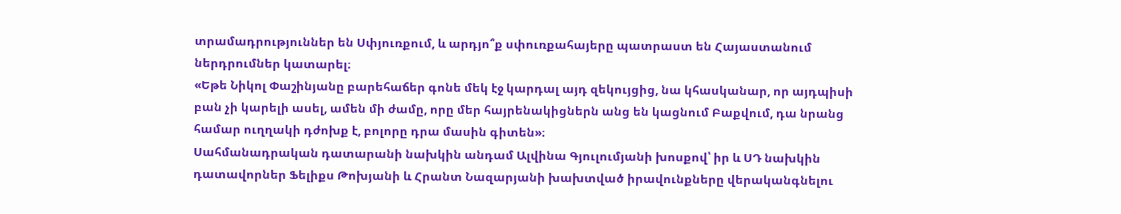տրամադրություններ են Սփյուռքում, և արդյո՞ք սփուռքահայերը պատրաստ են Հայաստանում ներդրումներ կատարել։
«Եթե Նիկոլ Փաշինյանը բարեհաճեր գոնե մեկ էջ կարդալ այդ զեկույցից, նա կհասկանար, որ այդպիսի բան չի կարելի ասել, ամեն մի ժամը, որը մեր հայրենակիցներն անց են կացնում Բաքվում, դա նրանց համար ուղղակի դժոխք է, բոլորը դրա մասին գիտեն»։
Սահմանադրական դատարանի նախկին անդամ Ալվինա Գյուլումյանի խոսքով՝ իր և ՍԴ նախկին դատավորներ Ֆելիքս Թոխյանի և Հրանտ Նազարյանի խախտված իրավունքները վերականգնելու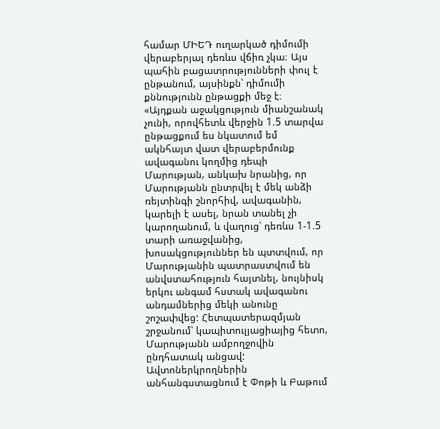համար ՄԻԵԴ ուղարկած դիմումի վերաբերյալ դեռևս վճիռ չկա։ Այս պահին բացատրությունների փուլ է ընթանում, այսինքն՝ դիմումի քննությունն ընթացքի մեջ է։
«Այդքան աջակցություն միանշանակ չունի, որովհետև վերջին 1.5 տարվա ընթացքում ես նկատում եմ ակնհայտ վատ վերաբերմունք ավագանու կողմից դեպի Մարության, անկախ նրանից, որ Մարությանն ընտրվել է մեկ անձի ռեյտինգի շնորհիվ, ավագանին, կարելի է ասել, նրան տանել չի կարողանում, և վաղուց՝ դեռևս 1-1.5 տարի առաջվանից, խոսակցություններ են պտտվում, որ Մարությանին պատրաստվում են անվստահություն հայտնել, նույնիսկ երկու անգամ հստակ ավագանու անդամներից մեկի անունը շոշափվեց: Հետպատերազմյան շրջանում՝ կապիտուլյացիայից հետո, Մարությանն ամբողջովին ընդհատակ անցավ:
Ավտոներկրողներին անհանգստացնում է Փոթի և Բաթում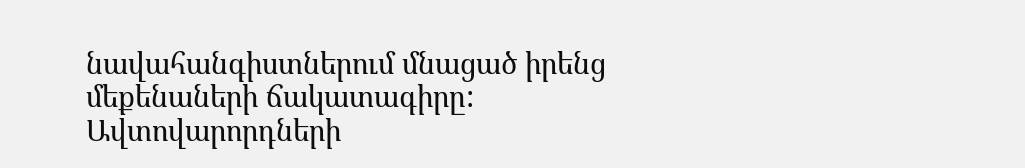նավահանգիստներում մնացած իրենց մեքենաների ճակատագիրը: Ավտովարորդների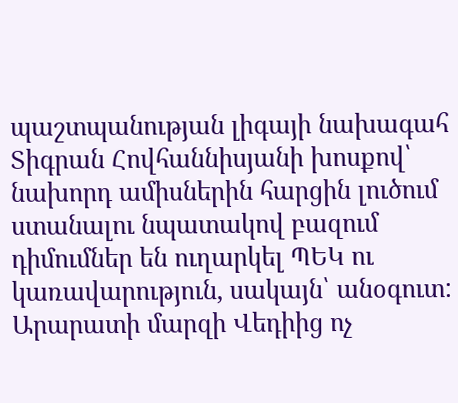պաշտպանության լիգայի նախագահ Տիգրան Հովհաննիսյանի խոսքով՝ նախորդ ամիսներին հարցին լուծում ստանալու նպատակով բազում դիմումներ են ուղարկել ՊԵԿ ու կառավարություն, սակայն՝ անօգուտ:
Արարատի մարզի Վեդիից ոչ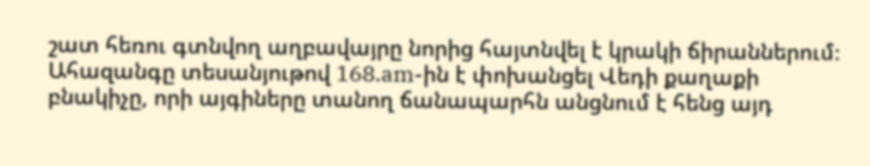շատ հեռու գտնվող աղբավայրը նորից հայտնվել է կրակի ճիրաններում։ Ահազանգը տեսանյութով 168.am-ին է փոխանցել Վեդի քաղաքի բնակիչը, որի այգիները տանող ճանապարհն անցնում է հենց այդ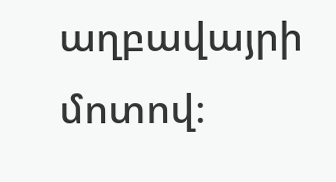աղբավայրի մոտով։